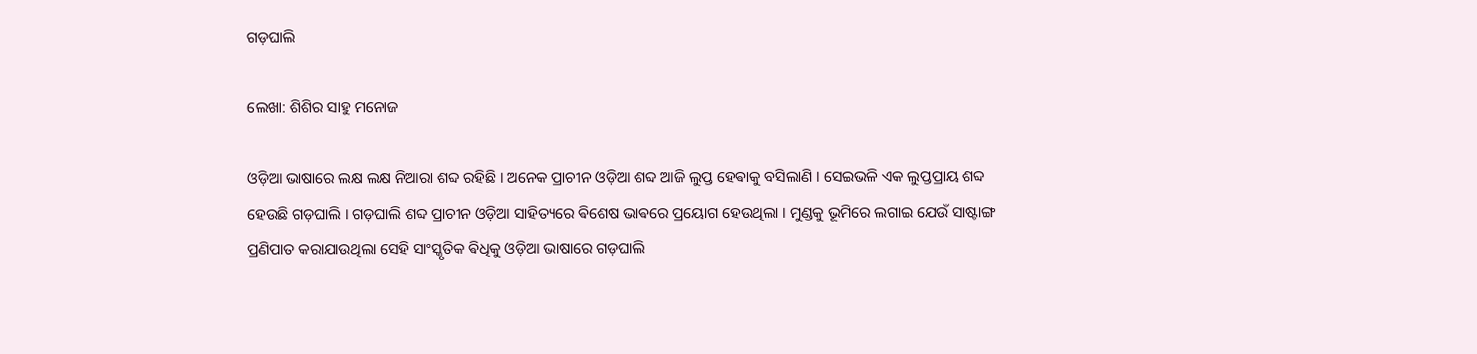ଗଡ଼ଘାଲି

ଲେଖା: ଶିଶିର ସାହୁ ମନୋଜ

ଓଡ଼ିଆ ଭାଷାରେ ଲକ୍ଷ ଲକ୍ଷ ନିଆରା ଶବ୍ଦ ରହିଛି । ଅନେକ ପ୍ରାଚୀନ ଓଡ଼ିଆ ଶବ୍ଦ ଆଜି ଲୁପ୍ତ ହେଵାକୁ ବସିଲାଣି । ସେଇଭଳି ଏକ ଲୁପ୍ତପ୍ରାୟ ଶବ୍ଦ ହେଉଛି ଗଡ଼ଘାଲି । ଗଡ଼ଘାଲି ଶବ୍ଦ ପ୍ରାଚୀନ ଓଡ଼ିଆ ସାହିତ୍ୟରେ ଵିଶେଷ ଭାଵରେ ପ୍ରୟୋଗ ହେଉଥିଲା । ମୁଣ୍ଡକୁ ଭୂମିରେ ଲଗାଇ ଯେଉଁ ସାଷ୍ଟାଙ୍ଗ ପ୍ରଣିପାତ କରାଯାଉଥିଲା ସେହି ସାଂସ୍କୃତିକ ଵିଧିକୁ ଓଡ଼ିଆ ଭାଷାରେ ଗଡ଼ଘାଲି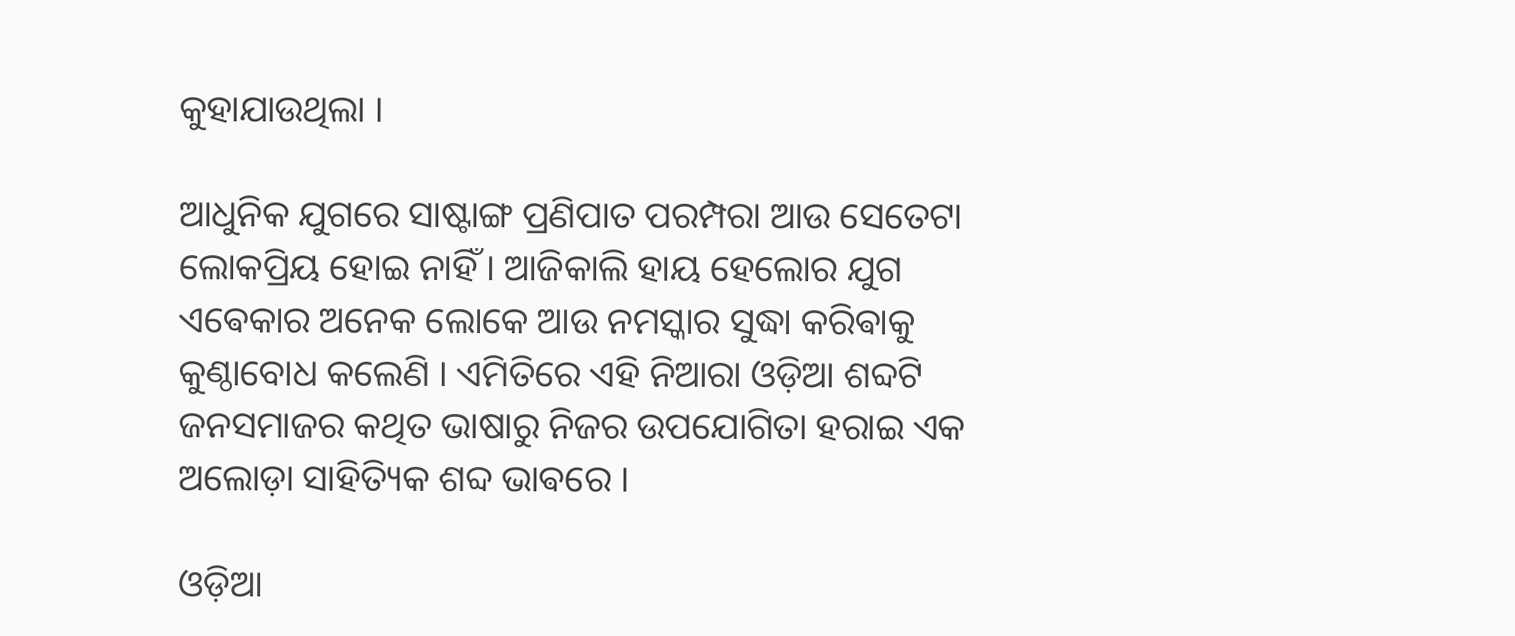କୁହାଯାଉଥିଲା ।

ଆଧୁନିକ ଯୁଗରେ ସାଷ୍ଟାଙ୍ଗ ପ୍ରଣିପାତ ପରମ୍ପରା ଆଉ ସେତେଟା ଲୋକପ୍ରିୟ ହୋଇ ନାହିଁ । ଆଜିକାଲି ହାୟ ହେଲୋର ଯୁଗ ଏଵେକାର ଅନେକ ଲୋକେ ଆଉ ନମସ୍କାର ସୁଦ୍ଧା କରିଵାକୁ କୁଣ୍ଠାବୋଧ କଲେଣି । ଏମିତିରେ ଏହି ନିଆରା ଓଡ଼ିଆ ଶବ୍ଦଟି ଜନସମାଜର କଥିତ ଭାଷାରୁ ନିଜର ଉପଯୋଗିତା ହରାଇ ଏକ ଅଲୋଡ଼ା ସାହିତ୍ୟିକ ଶବ୍ଦ ଭାଵରେ ।

ଓଡ଼ିଆ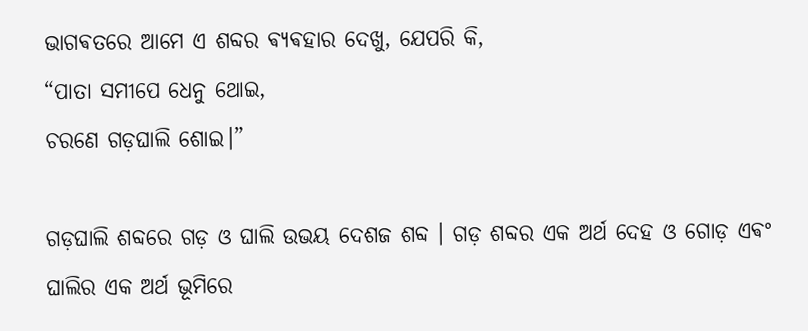ଭାଗଵତରେ ଆମେ ଏ ଶବ୍ଦର ଵ୍ୟଵହାର ଦେଖୁ, ଯେପରି କି,
“ପାତା ସମୀପେ ଧେନୁ ଥୋଇ,
ଚରଣେ ଗଡ଼ଘାଲି ଶୋଇ।”

ଗଡ଼ଘାଲି ଶବ୍ଦରେ ଗଡ଼ ଓ ଘାଲି ଉଭୟ ଦେଶଜ ଶବ୍ଦ । ଗଡ଼ ଶବ୍ଦର ଏକ ଅର୍ଥ ଦେହ ଓ ଗୋଡ଼ ଏଵଂ ଘାଲିର ଏକ ଅର୍ଥ ଭୂମିରେ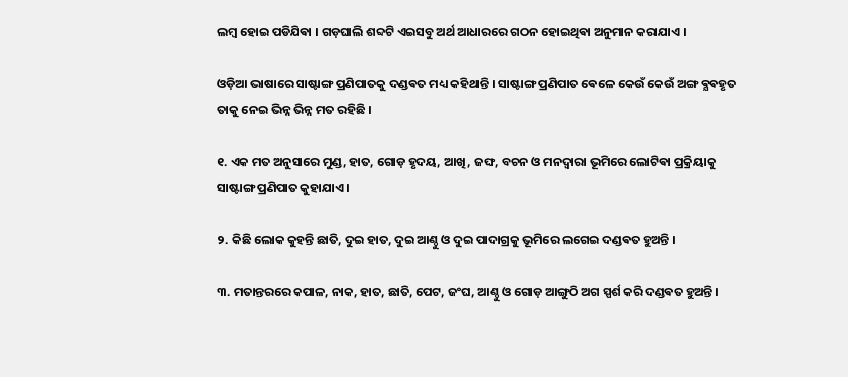ଲମ୍ଵ ହୋଇ ପଡିଯିଵା । ଗଡ଼ଘାଲି ଶବ୍ଦଟି ଏଇସବୁ ଅର୍ଥ ଆଧାରରେ ଗଠନ ହୋଇଥିଵା ଅନୁମାନ କରାଯାଏ ।

ଓଡ଼ିଆ ଭାଷାରେ ସାଷ୍ଟାଙ୍ଗ ପ୍ରଣିପାତକୁ ଦଣ୍ଡଵତ ମଧ୍ୟ କହିଥାନ୍ତି । ସାଷ୍ଟାଙ୍ଗ ପ୍ରଣିପାତ ଵେଳେ କେଉଁ କେଉଁ ଅଙ୍ଗ ଵ୍ଯଵହୃତ ତାକୁ ନେଇ ଭିନ୍ନ ଭିନ୍ନ ମତ ରହିଛି ।

୧. ଏକ ମତ ଅନୁସାରେ ମୁଣ୍ଡ, ହାତ, ଗୋଡ଼ ହୃଦୟ, ଆଖି, ଜଙ୍ଘ, ବଚନ ଓ ମନଦ୍ବାରା ଭୂମିରେ ଲୋଟିଵା ପ୍ରକ୍ରିୟାକୁ ସାଷ୍ଟାଙ୍ଗ ପ୍ରଣିପାତ କୁହାଯାଏ ।

୨. କିଛି ଲୋକ କୁହନ୍ତି ଛାତି, ଦୁଇ ହାତ, ଦୁଇ ଆଣ୍ଠୁ ଓ ଦୁଇ ପାଦାଗ୍ରକୁ ଭୂମିରେ ଲଗେଇ ଦଣ୍ଡଵତ ହୁଅନ୍ତି ।

୩. ମତାନ୍ତରରେ କପାଳ, ନାକ, ହାତ, ଛାତି, ପେଟ, ଜଂଘ, ଆଣ୍ଠୁ ଓ ଗୋଡ଼ ଆଙ୍ଗୁଠି ଅଗ ସ୍ପର୍ଶ କରି ଦଣ୍ଡଵତ ହୁଅନ୍ତି ।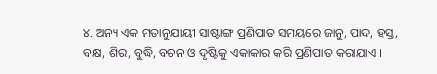୪. ଅନ୍ୟ ଏକ ମତାନୁଯାୟୀ ସାଷ୍ଟାଙ୍ଗ ପ୍ରଣିପାତ ସମୟରେ ଜାନୁ, ପାଦ, ହସ୍ତ, ବକ୍ଷ, ଶିର, ବୁଦ୍ଧି, ବଚନ ଓ ଦୃଷ୍ଟିକୁ ଏକାକାର କରି ପ୍ରଣିପାତ କରାଯାଏ ।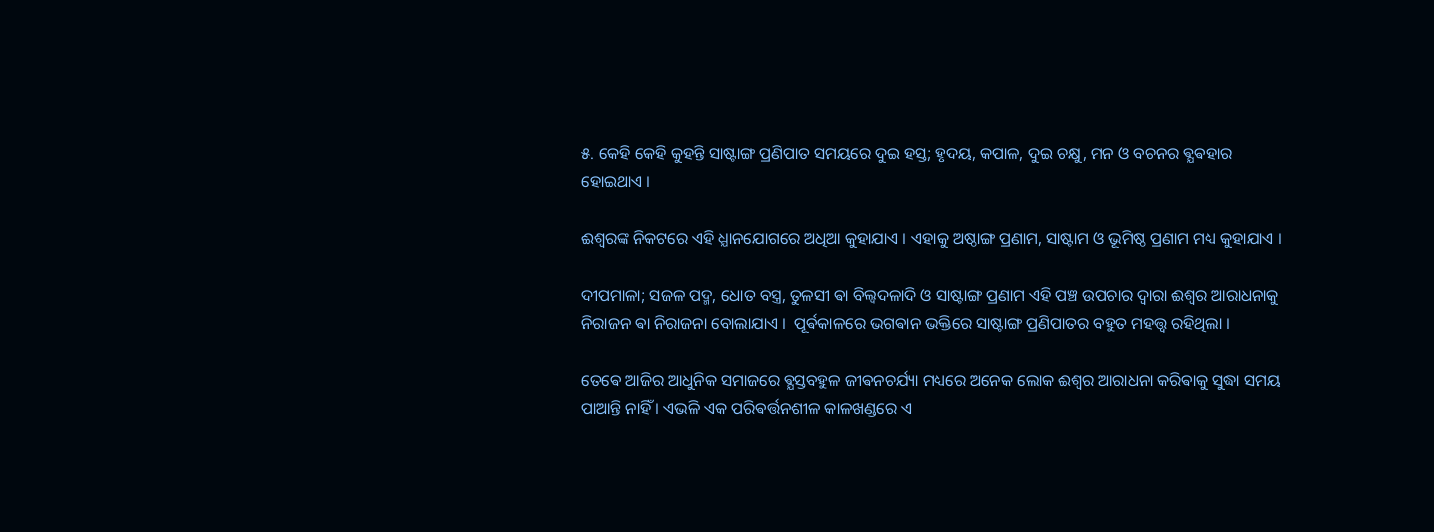୫. କେହି କେହି କୁହନ୍ତି ସାଷ୍ଟାଙ୍ଗ ପ୍ରଣିପାତ ସମୟରେ ଦୁଇ ହସ୍ତ; ହୃଦୟ, କପାଳ, ଦୁଇ ଚକ୍ଷୁ, ମନ ଓ ବଚନର ଵ୍ଯଵହାର ହୋଇଥାଏ ।

ଈଶ୍ଵରଙ୍କ ନିକଟରେ ଏହି ଧ୍ଯାନଯୋଗରେ ଅଧିଆ କୁହାଯାଏ । ଏହାକୁ ଅଷ୍ଠାଙ୍ଗ ପ୍ରଣାମ, ସାଷ୍ଟାମ ଓ ଭୂମିଷ୍ଠ ପ୍ରଣାମ ମଧ୍ୟ କୁହାଯାଏ ।

ଦୀପମାଳା; ସଜଳ ପଦ୍ମ, ଧୋତ ବସ୍ତ୍ର, ତୁଳସୀ ଵା ବିଲ୍ବଦଳାଦି ଓ ସାଷ୍ଟାଙ୍ଗ ପ୍ରଣାମ ଏହି ପଞ୍ଚ ଉପଚାର ଦ୍ବାରା ଈଶ୍ଵର ଆରାଧନାକୁ ନିରାଜନ ଵା ନିରାଜନା ବୋଲାଯାଏ ।  ପୂର୍ଵକାଳରେ ଭଗଵାନ ଭକ୍ତିରେ ସାଷ୍ଟାଙ୍ଗ ପ୍ରଣିପାତର ବହୁତ ମହତ୍ତ୍ଵ ରହିଥିଲା ।

ତେଵେ ଆଜିର ଆଧୁନିକ ସମାଜରେ ଵ୍ଯସ୍ତବହୁଳ ଜୀଵନଚର୍ଯ୍ୟା ମଧ୍ୟରେ ଅନେକ ଲୋକ ଈଶ୍ଵର ଆରାଧନା କରିଵାକୁ ସୁଦ୍ଧା ସମୟ ପାଆନ୍ତି ନାହିଁ । ଏଭଳି ଏକ ପରିଵର୍ତ୍ତନଶୀଳ କାଳଖଣ୍ଡରେ ଏ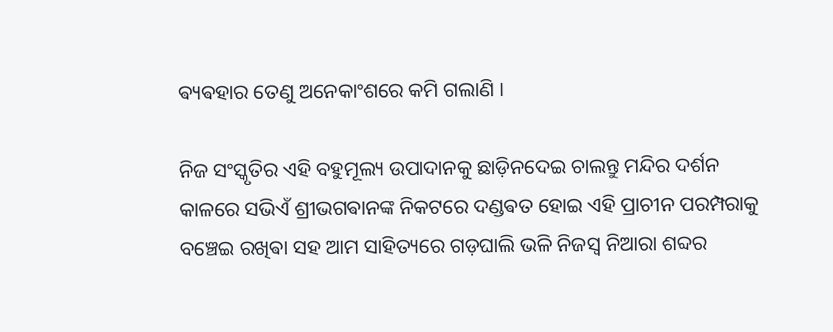ଵ୍ୟଵହାର ତେଣୁ ଅନେକାଂଶରେ କମି ଗଲାଣି ।

ନିଜ ସଂସ୍କୃତିର ଏହି ବହୁମୂଲ୍ୟ ଉପାଦାନକୁ ଛାଡ଼ିନଦେଇ ଚାଲନ୍ତୁ ମନ୍ଦିର ଦର୍ଶନ କାଳରେ ସଭିଏଁ ଶ୍ରୀଭଗଵାନଙ୍କ ନିକଟରେ ଦଣ୍ଡଵତ ହୋଇ ଏହି ପ୍ରାଚୀନ ପରମ୍ପରାକୁ ବଞ୍ଚେଇ ରଖିଵା ସହ ଆମ ସାହିତ୍ୟରେ ଗଡ଼ଘାଲି ଭଳି ନିଜସ୍ୱ ନିଆରା ଶବ୍ଦର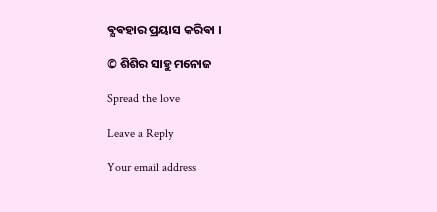ଵ୍ଯଵହାର ପ୍ରୟାସ କରିଵା ।

© ଶିଶିର ସାହୁ ମନୋଜ

Spread the love

Leave a Reply

Your email address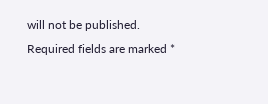will not be published. Required fields are marked *